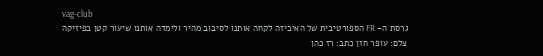vag-club
גרסת ה- FR הספורטיבית של האיביזה לקחה אותנו לסיבוב מהיר ולימדה אותנו שיעור קטן בפיזיקה
צלם: עופר חזן כתב: רז כהן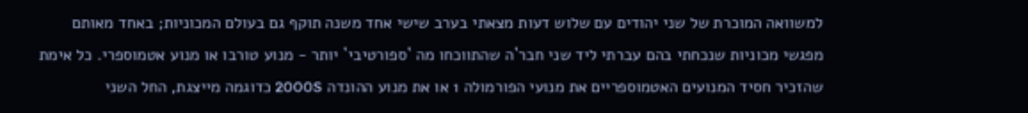למשוואה המוכרת של שני יהודים עם שלוש דעות מצאתי בערב שישי אחד משנה תוקף גם בעולם המכוניות; באחד מאותם מפגשי מכוניות שנכחתי בהם עברתי ליד שני חבר`ה שהתווכחו מה `ספורטיבי` יותר - מנוע טורבו או מנוע אטמוספרי. כל אימת שהזכיר חסיד המנועים האטמוספריים את מנועי הפורמולה 1 או את מנוע ההונדה 2000S כדוגמה מייצגת, החל השני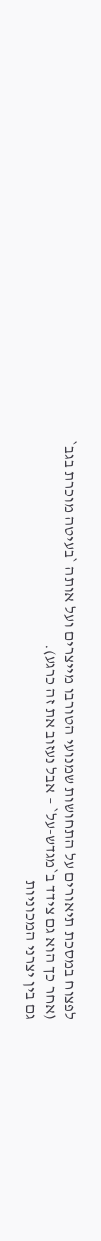לפצוח במסכת תיאורים על התחושות שמנועי הטורבו מייצרים ועל אותה `בעיטה מוכרת בגב` (אחר כך הוא גם צידד ב`מגדש-על` – אבל נעזוב את זה כרגע).
גם בין יצרני המכוניות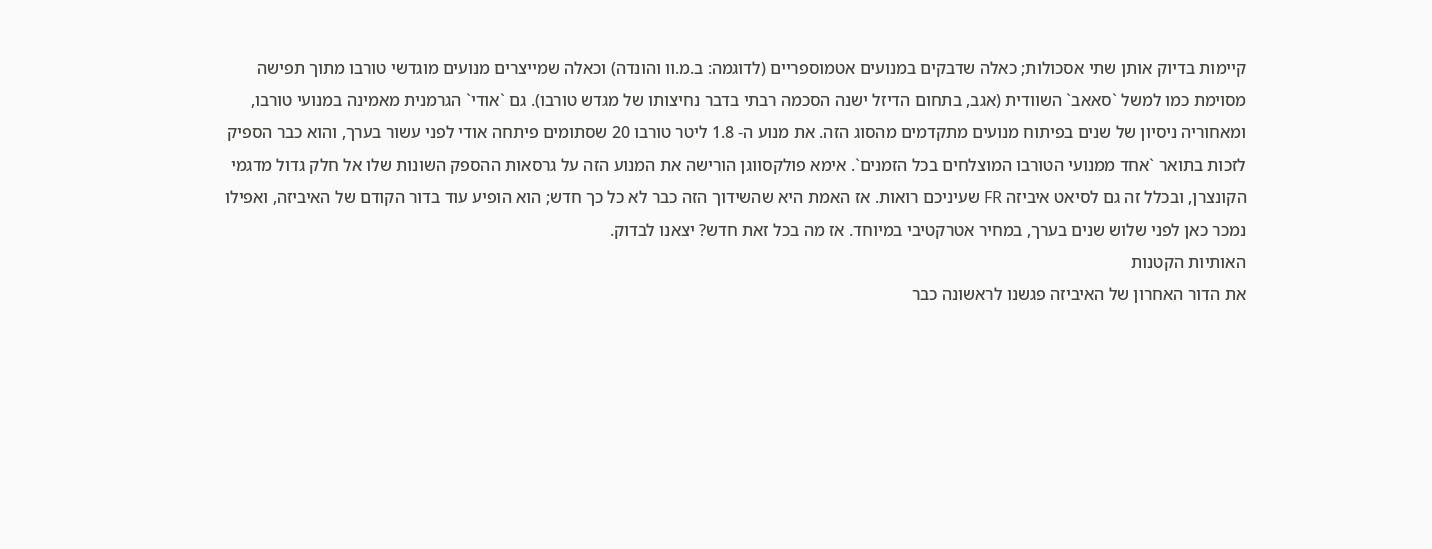קיימות בדיוק אותן שתי אסכולות; כאלה שדבקים במנועים אטמוספריים (לדוגמה: ב.מ.וו והונדה) וכאלה שמייצרים מנועים מוגדשי טורבו מתוך תפישה מסוימת כמו למשל `סאאב` השוודית (אגב, בתחום הדיזל ישנה הסכמה רבתי בדבר נחיצותו של מגדש טורבו). גם `אודי` הגרמנית מאמינה במנועי טורבו, ומאחוריה ניסיון של שנים בפיתוח מנועים מתקדמים מהסוג הזה. את מנוע ה- 1.8 ליטר טורבו 20 שסתומים פיתחה אודי לפני עשור בערך, והוא כבר הספיק לזכות בתואר `אחד ממנועי הטורבו המוצלחים בכל הזמנים`. אימא פולקסווגן הורישה את המנוע הזה על גרסאות ההספק השונות שלו אל חלק גדול מדגמי הקונצרן, ובכלל זה גם לסיאט איביזה FR שעיניכם רואות. אז האמת היא שהשידוך הזה כבר לא כל כך חדש; הוא הופיע עוד בדור הקודם של האיביזה, ואפילו נמכר כאן לפני שלוש שנים בערך, במחיר אטרקטיבי במיוחד. אז מה בכל זאת חדש? יצאנו לבדוק.
האותיות הקטנות
את הדור האחרון של האיביזה פגשנו לראשונה כבר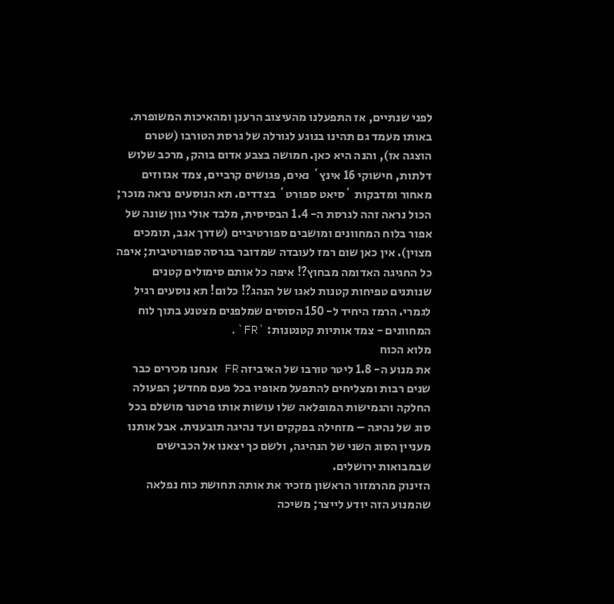לפני שנתיים, אז התפעלנו מהעיצוב הרענן ומהאיכות המשופרת. באותו מעמד גם תהינו בנוגע לגורלה של גרסת הטורבו (שטרם הוצגה אז), והנה היא כאן. חמושה בצבע אדום בוהק, מרכב שלוש דלתות, חישוקי 16 אינץ` נאים, פגושים קרביים, צמד אגזוזים מאחור ומדבקות `סיאט ספורט` בצדדים. תא הנוסעים נראה מוכר; הכול נראה זהה לגרסת ה- 1.4 הבסיסית, מלבד אולי גוון שונה של אפור בלוח המחוונים ומושבים ספורטיביים (שדרך אגב, תומכים מצוין). אין כאן שום רמז לעובדה שמדובר בגרסה ספורטיבית; איפה כל החגיגה האדומה מבחוץ?! איפה כל אותם סימולים קטנים שנותנים טפיחות קטנות לאגו של הנהג?! כלום! תא נוסעים רגיל לגמרי. הרמז היחיד ל- 150 הסוסים שמלפנים מצטנע בתוך לוח המחוונים - צמד אותיות קטנטנות: `FR`.
מלוא הכוח
את מנוע ה- 1.8 ליטר טורבו של האיביזה FR אנחנו מכירים כבר שנים רבות ומצליחים להתפעל מאופיו בכל פעם מחדש; הפעולה החלקה והגמישות המופלאה שלו עושות אותו פרטנר מושלם בכל סוג של נהיגה – מזחילה בפקקים ועד נהיגה תובענית. אבל אותנו מעניין הסוג השני של הנהיגה, ולשם כך יצאנו אל הכבישים שבמבואות ירושלים.
הזינוק מהרמזור הראשון מזכיר את אותה תחושת כוח נפלאה שהמנוע הזה יודע לייצר; משיכה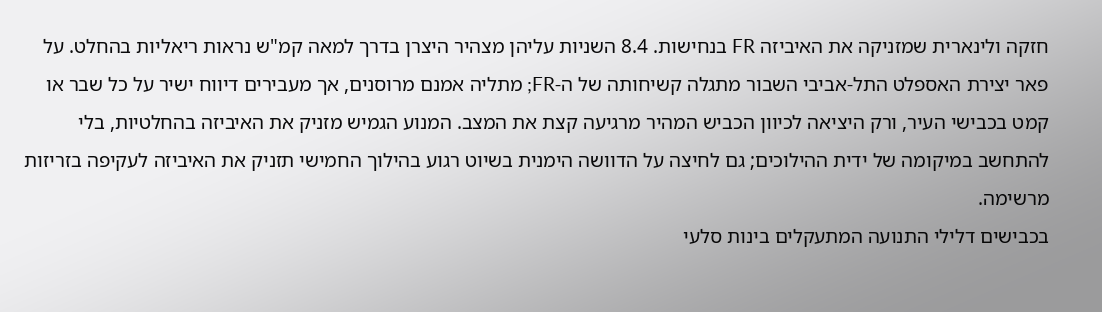חזקה ולינארית שמזניקה את האיביזה FR בנחישות. 8.4 השניות עליהן מצהיר היצרן בדרך למאה קמ"ש נראות ריאליות בהחלט. על פאר יצירת האספלט התל-אביבי השבור מתגלה קשיחותה של ה-FR; מתליה אמנם מרוסנים, אך מעבירים דיווח ישיר על כל שבר או קמט בכבישי העיר, ורק היציאה לכיוון הכביש המהיר מרגיעה קצת את המצב. המנוע הגמיש מזניק את האיביזה בהחלטיות, בלי להתחשב במיקומה של ידית ההילוכים; גם לחיצה על הדוושה הימנית בשיוט רגוע בהילוך החמישי תזניק את האיביזה לעקיפה בזריזות מרשימה.
בכבישים דלילי התנועה המתעקלים בינות סלעי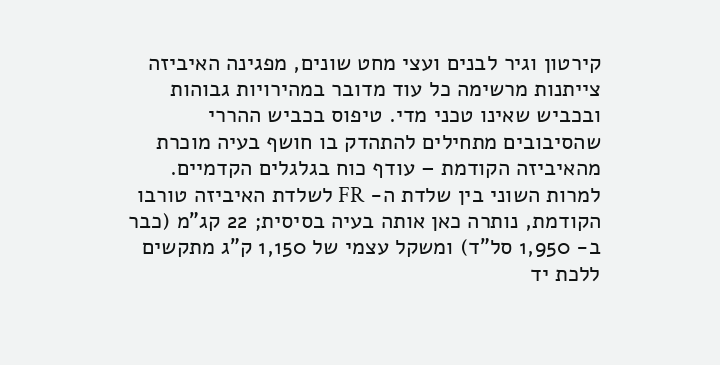קירטון וגיר לבנים ועצי מחט שונים, מפגינה האיביזה צייתנות מרשימה כל עוד מדובר במהירויות גבוהות ובכביש שאינו טכני מדי. טיפוס בכביש ההררי שהסיבובים מתחילים להתהדק בו חושף בעיה מוכרת מהאיביזה הקודמת – עודף כוח בגלגלים הקדמיים. למרות השוני בין שלדת ה- FR לשלדת האיביזה טורבו הקודמת, נותרה כאן אותה בעיה בסיסית; 22 קג"מ (כבר ב- 1,950 סל"ד) ומשקל עצמי של 1,150 ק"ג מתקשים ללכת יד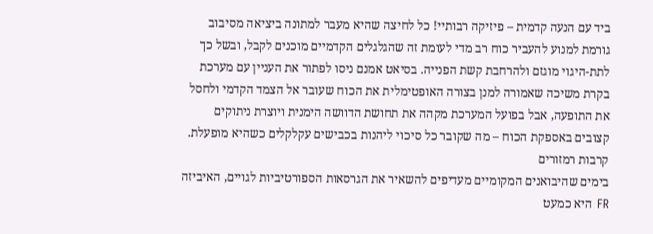ביד עם הנעה קדמית – פיזיקה רבותיי! כל לחיצה שהיא מעבר למתונה ביציאה מסיבוב גורמת למנוע להעביר כוח רב מדי לעומת זה שהגלגלים הקדמיים מוכנים לקבל, ובשל כך לתת-היגוי מוגזם ולהרחבת קשת הפנייה. בסיאט אמנם ניסו לפתור את העניין עם מערכת בקרת משיכה שאמורה למנן בצורה האופטימלית את הכוח שעובר אל הצמד הקדמי ולחסל את התופעה, אבל בפועל המערכת מקהה את תחושת הדוושה הימנית ויוצרת ניתוקים קצובים באספקת הכוח – מה שקובר כל סיכוי ליהנות בכבישים עקלקלים כשהיא מופעלת.
קרבות רמזורים
בימים שהיבואנים המקומיים מעדיפים להשאיר את הגרסאות הספורטיביות לגויים, האיביזה FR היא כמעט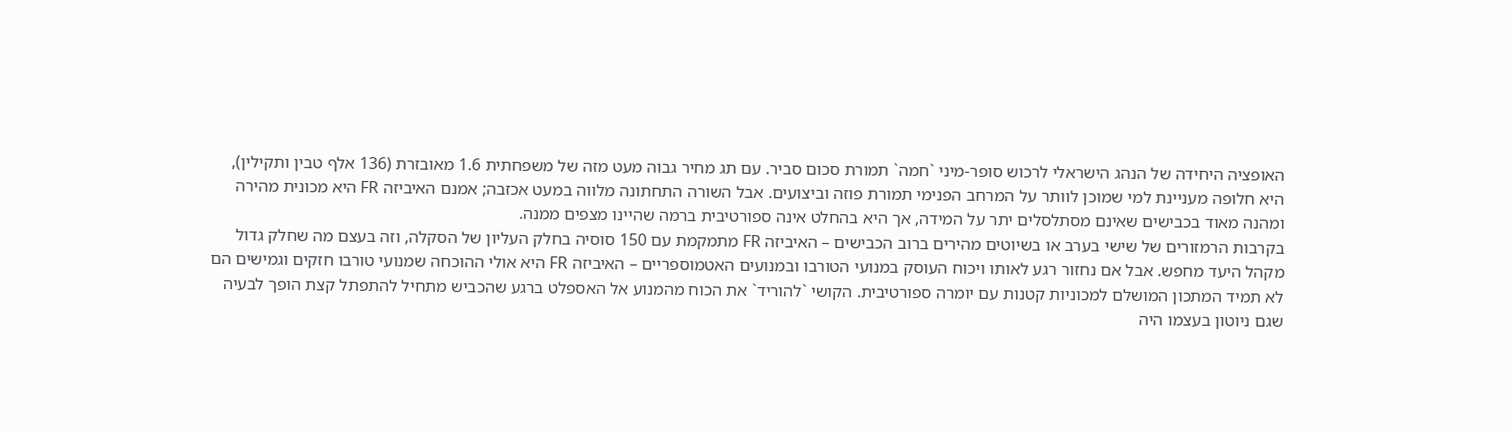האופציה היחידה של הנהג הישראלי לרכוש סופר-מיני `חמה` תמורת סכום סביר. עם תג מחיר גבוה מעט מזה של משפחתית 1.6 מאובזרת (136 אלף טבין ותקילין), היא חלופה מעניינת למי שמוכן לוותר על המרחב הפנימי תמורת פוזה וביצועים. אבל השורה התחתונה מלווה במעט אכזבה; אמנם האיביזה FR היא מכונית מהירה ומהנה מאוד בכבישים שאינם מסתלסלים יתר על המידה, אך היא בהחלט אינה ספורטיבית ברמה שהיינו מצפים ממנה.
בקרבות הרמזורים של שישי בערב או בשיוטים מהירים ברוב הכבישים – האיביזה FR מתמקמת עם 150 סוסיה בחלק העליון של הסקלה, וזה בעצם מה שחלק גדול מקהל היעד מחפש. אבל אם נחזור רגע לאותו ויכוח העוסק במנועי הטורבו ובמנועים האטמוספריים – האיביזה FR היא אולי ההוכחה שמנועי טורבו חזקים וגמישים הם לא תמיד המתכון המושלם למכוניות קטנות עם יומרה ספורטיבית. הקושי `להוריד` את הכוח מהמנוע אל האספלט ברגע שהכביש מתחיל להתפתל קצת הופך לבעיה שגם ניוטון בעצמו היה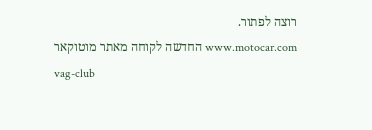רוצה לפתור.
www.motocar.com החדשה לקוחה מאתר מוטוקאר
vag-club